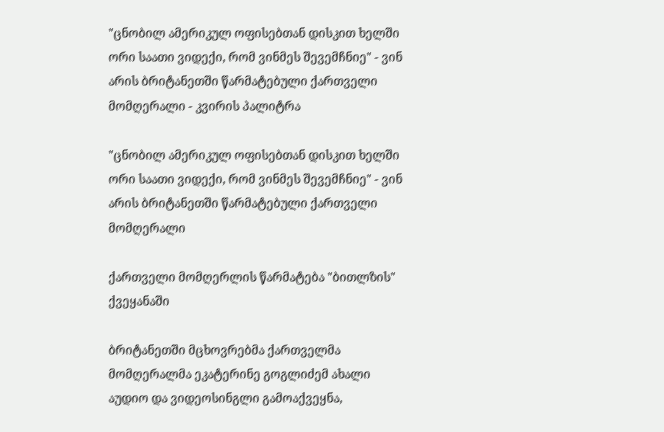"ცნობილ ამერიკულ ოფისებთან დისკით ხელში ორი საათი ვიდექი, რომ ვინმეს შევემჩნიე" - ვინ არის ბრიტანეთში წარმატებული ქართველი მომღერალი - კვირის პალიტრა

"ცნობილ ამერიკულ ოფისებთან დისკით ხელში ორი საათი ვიდექი, რომ ვინმეს შევემჩნიე" - ვინ არის ბრიტანეთში წარმატებული ქართველი მომღერალი

ქართველი მომღერლის წარმატება "ბითლზის" ქვეყანაში

ბრიტანეთში მცხოვრებმა ქართველმა მომღერალმა ეკატერინე გოგლიძემ ახალი აუდიო და ვიდეოსინგლი გამოაქვეყნა,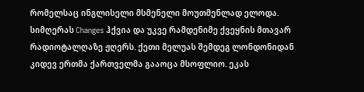რომელსაც ინგლისელი მსმენელი მოუთმენლად ელოდა. სიმღერას Changes ჰქვია და უკვე რამდენიმე ქვეყნის მთავარ რადიოტალღაზე ჟღერს. ქეთი მელუას შემდეგ ლონდონიდან კიდევ ერთმა ქართველმა გააოცა მსოფლიო. ეკას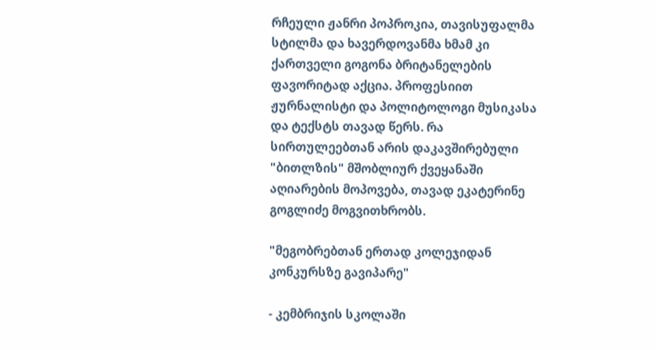რჩეული ჟანრი პოპროკია, თავისუფალმა სტილმა და ხავერდოვანმა ხმამ კი ქართველი გოგონა ბრიტანელების ფავორიტად აქცია. პროფესიით ჟურნალისტი და პოლიტოლოგი მუსიკასა და ტექსტს თავად წერს. რა სირთულეებთან არის დაკავშირებული "ბითლზის" მშობლიურ ქვეყანაში აღიარების მოპოვება, თავად ეკატერინე გოგლიძე მოგვითხრობს.

"მეგობრებთან ერთად კოლეჯიდან კონკურსზე გავიპარე"

- კემბრიჯის სკოლაში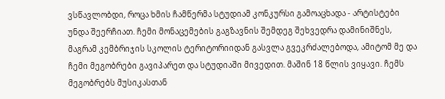ვსწავლობდი, როცა ხმის ჩამწერმა სტუდიამ კონკურსი გამოაცხადა - არტისტები უნდა შეერჩიათ. ჩემი მონაცემების გაგზავნის შემდეგ შეხვედრა დამინიშნეს, მაგრამ კემბრიჯის სკოლის ტერიტორიიდან გასვლა გვეკრძალებოდა, ამიტომ მე და ჩემი მეგობრები გავიპარეთ და სტუდიაში მივედით. მაშინ 18 წლის ვიყავი. ჩემს მეგობრებს მუსიკასთან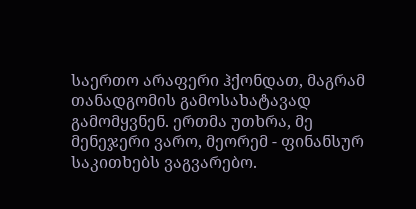საერთო არაფერი ჰქონდათ, მაგრამ თანადგომის გამოსახატავად გამომყვნენ. ერთმა უთხრა, მე მენეჯერი ვარო, მეორემ - ფინანსურ საკითხებს ვაგვარებო.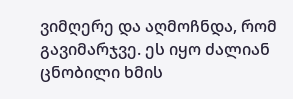ვიმღერე და აღმოჩნდა, რომ გავიმარჯვე. ეს იყო ძალიან ცნობილი ხმის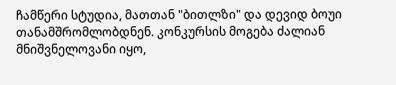ჩამწერი სტუდია, მათთან "ბითლზი" და დევიდ ბოუი თანამშრომლობდნენ. კონკურსის მოგება ძალიან მნიშვნელოვანი იყო,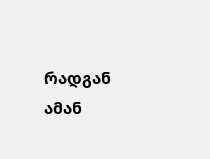რადგან ამან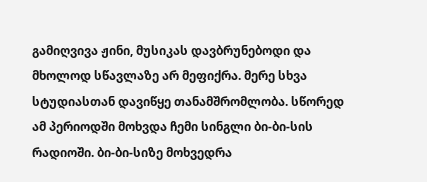გამიღვივა ჟინი, მუსიკას დავბრუნებოდი და მხოლოდ სწავლაზე არ მეფიქრა. მერე სხვა სტუდიასთან დავიწყე თანამშრომლობა. სწორედ ამ პერიოდში მოხვდა ჩემი სინგლი ბი-ბი-სის რადიოში. ბი-ბი-სიზე მოხვედრა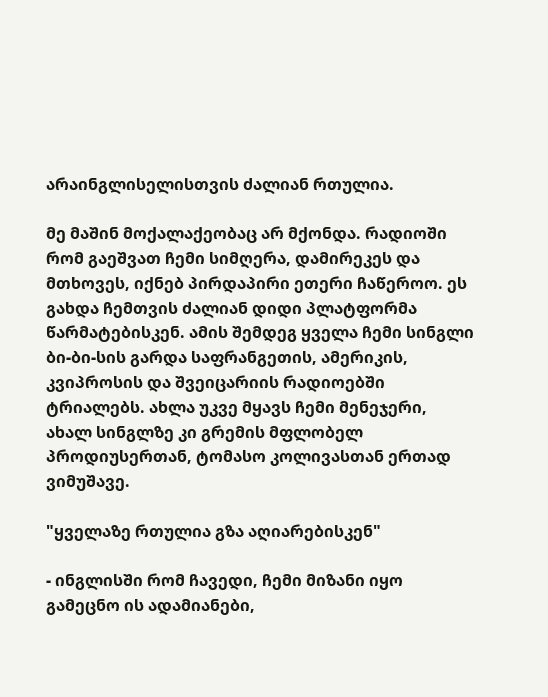არაინგლისელისთვის ძალიან რთულია.

მე მაშინ მოქალაქეობაც არ მქონდა. რადიოში რომ გაეშვათ ჩემი სიმღერა, დამირეკეს და მთხოვეს, იქნებ პირდაპირი ეთერი ჩაწეროო. ეს გახდა ჩემთვის ძალიან დიდი პლატფორმა წარმატებისკენ. ამის შემდეგ ყველა ჩემი სინგლი ბი-ბი-სის გარდა საფრანგეთის, ამერიკის, კვიპროსის და შვეიცარიის რადიოებში ტრიალებს. ახლა უკვე მყავს ჩემი მენეჯერი, ახალ სინგლზე კი გრემის მფლობელ პროდიუსერთან, ტომასო კოლივასთან ერთად ვიმუშავე.

"ყველაზე რთულია გზა აღიარებისკენ"

- ინგლისში რომ ჩავედი, ჩემი მიზანი იყო გამეცნო ის ადამიანები,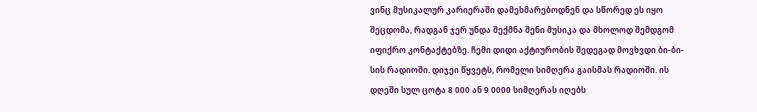ვინც მუსიკალურ კარიერაში დამეხმარებოდნენ და სწორედ ეს იყო შეცდომა, რადგან ჯერ უნდა შექმნა შენი მუსიკა და მხოლოდ შემდგომ იფიქრო კონტაქტებზე. ჩემი დიდი აქტიურობის შედეგად მოვხვდი ბი-ბი-სის რადიოში. დიჯეი წყვეტს, რომელი სიმღერა გაისმას რადიოში. ის დღეში სულ ცოტა 8 000 ან 9 0000 სიმღერას იღებს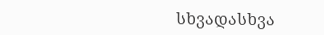სხვადასხვა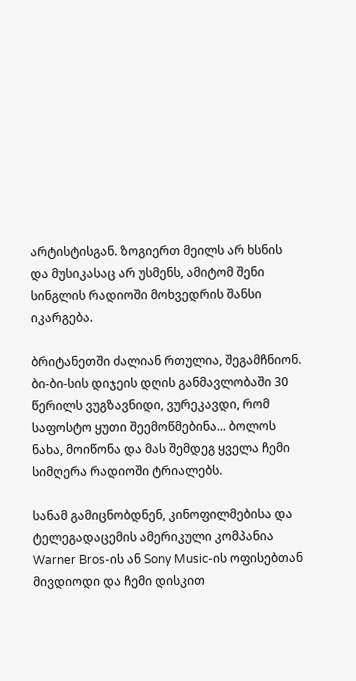არტისტისგან. ზოგიერთ მეილს არ ხსნის და მუსიკასაც არ უსმენს, ამიტომ შენი სინგლის რადიოში მოხვედრის შანსი იკარგება.

ბრიტანეთში ძალიან რთულია, შეგამჩნიონ. ბი-ბი-სის დიჯეის დღის განმავლობაში 30 წერილს ვუგზავნიდი, ვურეკავდი, რომ საფოსტო ყუთი შეემოწმებინა... ბოლოს ნახა, მოიწონა და მას შემდეგ ყველა ჩემი სიმღერა რადიოში ტრიალებს.

სანამ გამიცნობდნენ, კინოფილმებისა და ტელეგადაცემის ამერიკული კომპანია Warner Bros-ის ან Sony Music-ის ოფისებთან მივდიოდი და ჩემი დისკით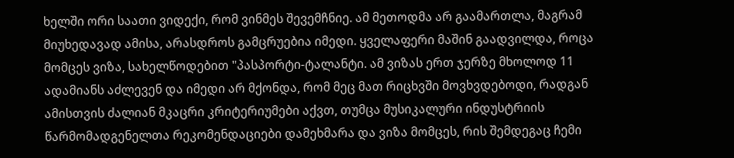ხელში ორი საათი ვიდექი, რომ ვინმეს შევემჩნიე. ამ მეთოდმა არ გაამართლა, მაგრამ მიუხედავად ამისა, არასდროს გამცრუებია იმედი. ყველაფერი მაშინ გაადვილდა, როცა მომცეს ვიზა, სახელწოდებით "პასპორტი-ტალანტი. ამ ვიზას ერთ ჯერზე მხოლოდ 11 ადამიანს აძლევენ და იმედი არ მქონდა, რომ მეც მათ რიცხვში მოვხვდებოდი, რადგან ამისთვის ძალიან მკაცრი კრიტერიუმები აქვთ, თუმცა მუსიკალური ინდუსტრიის წარმომადგენელთა რეკომენდაციები დამეხმარა და ვიზა მომცეს, რის შემდეგაც ჩემი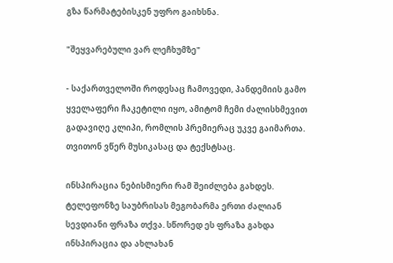გზა წარმატებისკენ უფრო გაიხსნა.

"შეყვარებული ვარ ლეჩხუმზე"

- საქართველოში როდესაც ჩამოვედი, პანდემიის გამო ყველაფერი ჩაკეტილი იყო, ამიტომ ჩემი ძალისხმევით გადავიღე კლიპი, რომლის პრემიერაც უკვე გაიმართა. თვითონ ვწერ მუსიკასაც და ტექსტსაც.

ინსპირაცია ნებისმიერი რამ შეიძლება გახდეს. ტელეფონზე საუბრისას მეგობარმა ერთი ძალიან სევდიანი ფრაზა თქვა. სწორედ ეს ფრაზა გახდა ინსპირაცია და ახლახან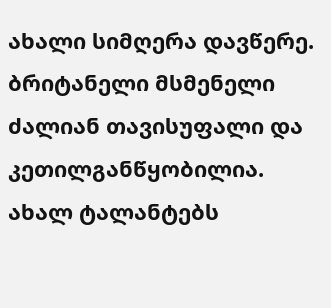ახალი სიმღერა დავწერე. ბრიტანელი მსმენელი ძალიან თავისუფალი და კეთილგანწყობილია. ახალ ტალანტებს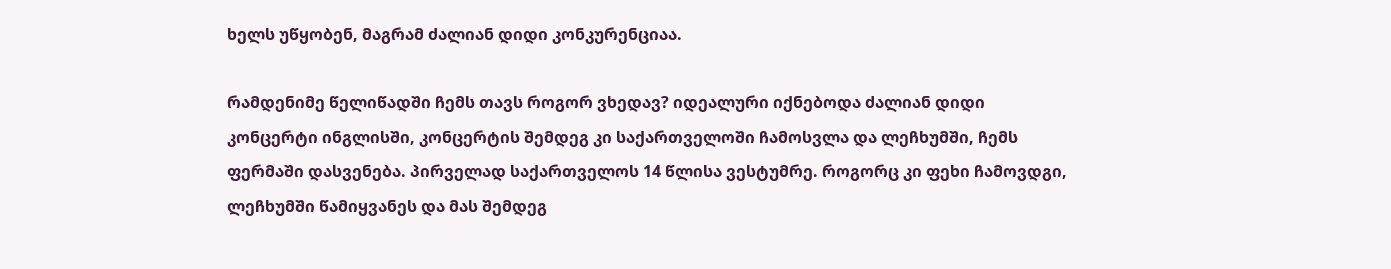ხელს უწყობენ, მაგრამ ძალიან დიდი კონკურენციაა.

რამდენიმე წელიწადში ჩემს თავს როგორ ვხედავ? იდეალური იქნებოდა ძალიან დიდი კონცერტი ინგლისში, კონცერტის შემდეგ კი საქართველოში ჩამოსვლა და ლეჩხუმში, ჩემს ფერმაში დასვენება. პირველად საქართველოს 14 წლისა ვესტუმრე. როგორც კი ფეხი ჩამოვდგი, ლეჩხუმში წამიყვანეს და მას შემდეგ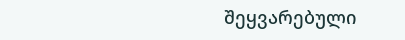შეყვარებული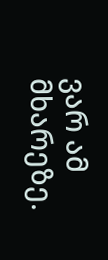ვარ ამ მხარეზე.